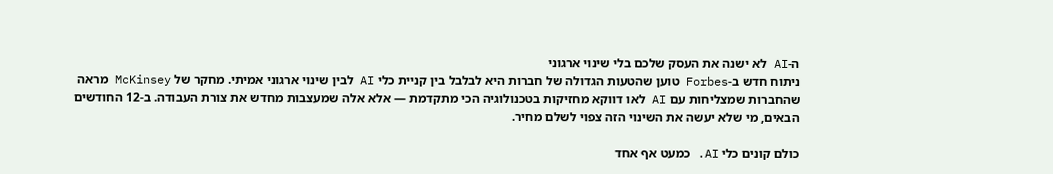ה-AI לא ישנה את העסק שלכם בלי שינוי ארגוני
ניתוח חדש ב-Forbes טוען שהטעות הגדולה של חברות היא לבלבל בין קניית כלי AI לבין שינוי ארגוני אמיתי. מחקר של McKinsey מראה שהחברות שמצליחות עם AI לאו דווקא מחזיקות בטכנולוגיה הכי מתקדמת — אלא אלה שמעצבות מחדש את צורת העבודה. ב-12 החודשים הבאים, מי שלא יעשה את השינוי הזה צפוי לשלם מחיר.

כולם קונים כלי AI. כמעט אף אחד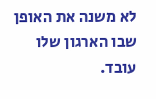לא משנה את האופן שבו הארגון שלו עובד.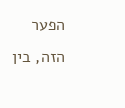הפער הזה, בין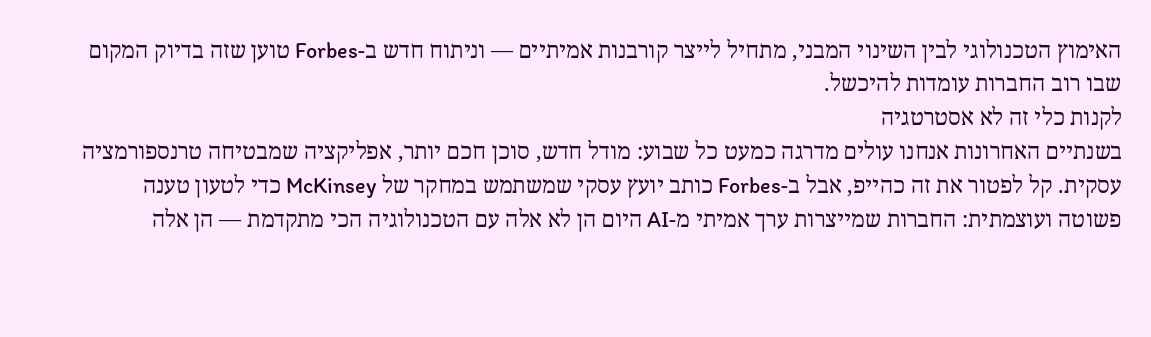האימוץ הטכנולוגי לבין השינוי המבני, מתחיל לייצר קורבנות אמיתיים — וניתוח חדש ב-Forbes טוען שזה בדיוק המקום שבו רוב החברות עומדות להיכשל.
לקנות כלי זה לא אסטרטגיה
בשנתיים האחרונות אנחנו עולים מדרגה כמעט כל שבוע: מודל חדש, סוכן חכם יותר, אפליקציה שמבטיחה טרנספורמציה עסקית. קל לפטור את זה כהייפ, אבל ב-Forbes כותב יועץ עסקי שמשתמש במחקר של McKinsey כדי לטעון טענה פשוטה ועוצמתית: החברות שמייצרות ערך אמיתי מ-AI היום הן לא אלה עם הטכנולוגיה הכי מתקדמת — הן אלה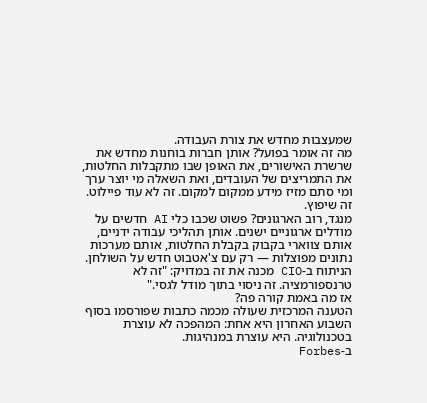שמעצבות מחדש את צורת העבודה.
מה זה אומר בפועל? אותן חברות בוחנות מחדש את שרשרת האישורים, את האופן שבו מתקבלות החלטות, את התמריצים של העובדים, ואת השאלה מי יוצר ערך ומי סתם מזיז מידע ממקום למקום. זה לא עוד פיילוט. זה שיפוץ.
מנגד, רוב הארגונים? פשוט שכבו כלי AI חדשים על מודלים ארגוניים ישנים. אותן תהליכי עבודה ידניים, אותם צווארי בקבוק בקבלת החלטות, אותם מערכות נתונים מפוצלות — רק עם צ'אטבוט חדש על השולחן. הניתוח ב-CIO מכנה את זה במדויק: "זה לא טרנספורמציה. זה ניסוי בתוך מודל לגסי."
אז מה באמת קורה פה?
הטענה המרכזית שעולה מכמה כתבות שפורסמו בסוף השבוע האחרון היא אחת: המהפכה לא עוצרת בטכנולוגיה. היא עוצרת במנהיגות.
ב-Forbes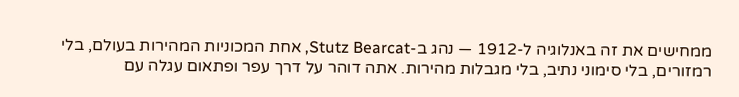ממחישים את זה באנלוגיה ל-1912 — נהג ב-Stutz Bearcat, אחת המכוניות המהירות בעולם, בלי רמזורים, בלי סימוני נתיב, בלי מגבלות מהירות. אתה דוהר על דרך עפר ופתאום עגלה עם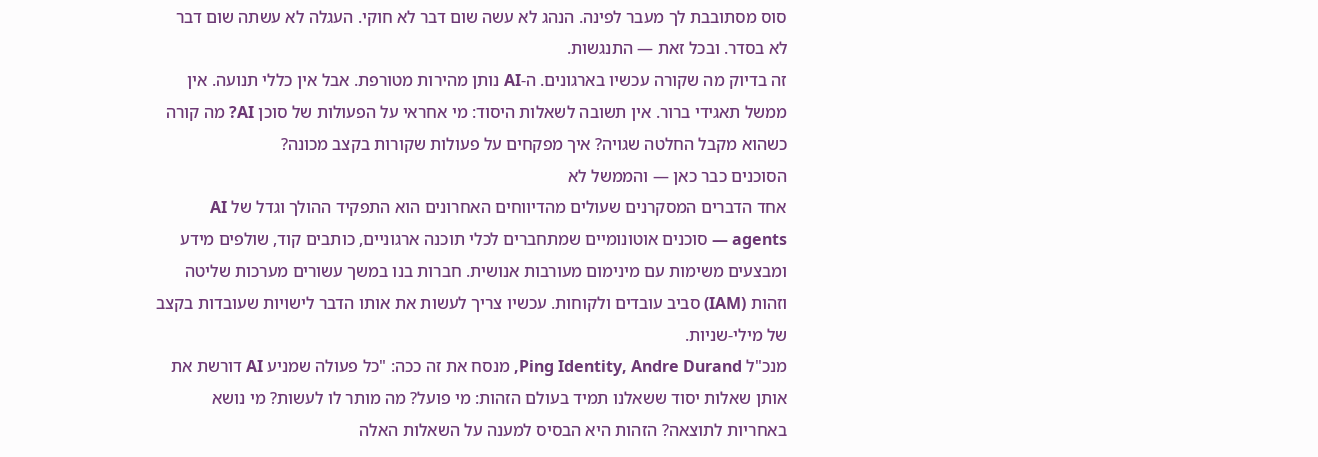סוס מסתובבת לך מעבר לפינה. הנהג לא עשה שום דבר לא חוקי. העגלה לא עשתה שום דבר לא בסדר. ובכל זאת — התנגשות.
זה בדיוק מה שקורה עכשיו בארגונים. ה-AI נותן מהירות מטורפת. אבל אין כללי תנועה. אין ממשל תאגידי ברור. אין תשובה לשאלות היסוד: מי אחראי על הפעולות של סוכן AI? מה קורה כשהוא מקבל החלטה שגויה? איך מפקחים על פעולות שקורות בקצב מכונה?
הסוכנים כבר כאן — והממשל לא
אחד הדברים המסקרנים שעולים מהדיווחים האחרונים הוא התפקיד ההולך וגדל של AI agents — סוכנים אוטונומיים שמתחברים לכלי תוכנה ארגוניים, כותבים קוד, שולפים מידע ומבצעים משימות עם מינימום מעורבות אנושית. חברות בנו במשך עשורים מערכות שליטה וזהות (IAM) סביב עובדים ולקוחות. עכשיו צריך לעשות את אותו הדבר לישויות שעובדות בקצב של מילי-שניות.
מנכ"ל Ping Identity, Andre Durand, מנסח את זה ככה: "כל פעולה שמניע AI דורשת את אותן שאלות יסוד ששאלנו תמיד בעולם הזהות: מי פועל? מה מותר לו לעשות? מי נושא באחריות לתוצאה? הזהות היא הבסיס למענה על השאלות האלה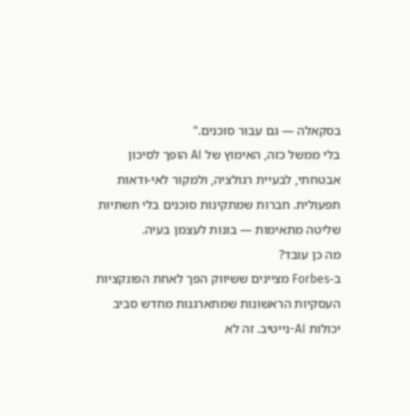בסקאלה — גם עבור סוכנים."
בלי ממשל כזה, האימוץ של AI הופך לסיכון אבטחתי, לבעיית רגולציה, ולמקור לאי-ודאות תפעולית. חברות שמתקינות סוכנים בלי תשתיות שליטה מתאימות — בונות לעצמן בעיה.
מה כן עובד?
ב-Forbes מציינים ששיווק הפך לאחת הפונקציות העסקיות הראשונות שמתארגנות מחדש סביב יכולות AI-נייטיב. זה לא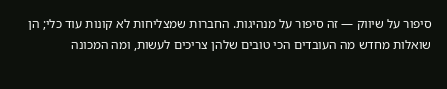סיפור על שיווק — זה סיפור על מנהיגות. החברות שמצליחות לא קונות עוד כלי; הן שואלות מחדש מה העובדים הכי טובים שלהן צריכים לעשות, ומה המכונה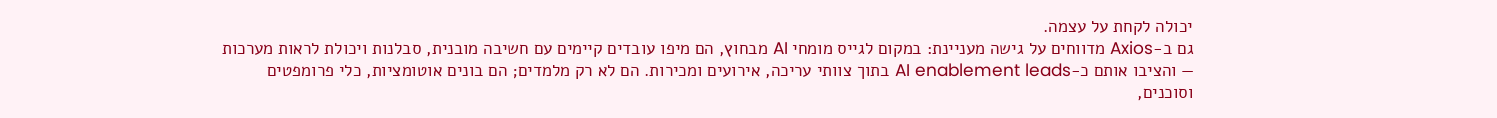יכולה לקחת על עצמה.
גם ב-Axios מדווחים על גישה מעניינת: במקום לגייס מומחי AI מבחוץ, הם מיפו עובדים קיימים עם חשיבה מובנית, סבלנות ויכולת לראות מערכות — והציבו אותם כ-AI enablement leads בתוך צוותי עריכה, אירועים ומכירות. הם לא רק מלמדים; הם בונים אוטומציות, כלי פרומפטים וסוכנים,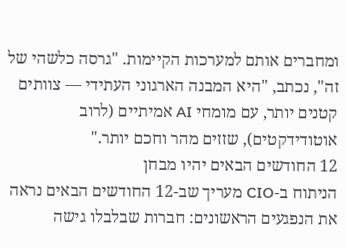ומחברים אותם למערכות הקיימות. "גרסה כלשהי של זה", נכתב, "היא המבנה הארגוני העתידי — צוותים קטנים יותר, עם מומחי AI אמיתיים (לרוב אוטודידקטים), שזזים מהר וחכם יותר."
12 החודשים הבאים יהיו מבחן
הניתוח ב-CIO מעריך שב-12 החודשים הבאים נראה את הנפגעים הראשונים: חברות שבלבלו גישה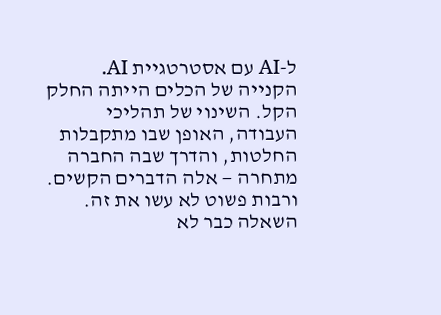ל-AI עם אסטרטגיית AI. הקנייה של הכלים הייתה החלק הקל. השינוי של תהליכי העבודה, האופן שבו מתקבלות החלטות, והדרך שבה החברה מתחרה — אלה הדברים הקשים. ורבות פשוט לא עשו את זה.
השאלה כבר לא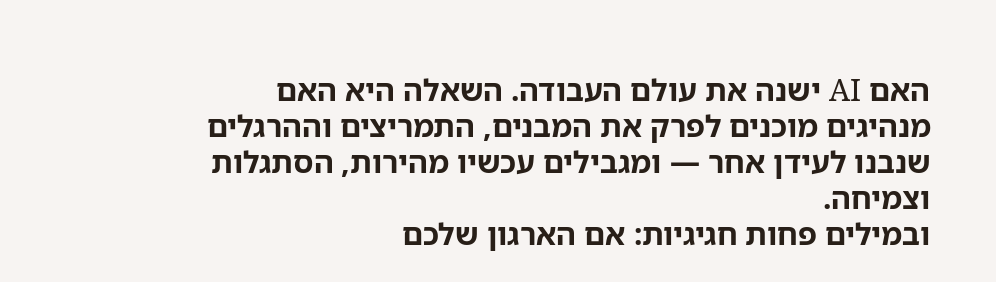האם AI ישנה את עולם העבודה. השאלה היא האם מנהיגים מוכנים לפרק את המבנים, התמריצים וההרגלים שנבנו לעידן אחר — ומגבילים עכשיו מהירות, הסתגלות וצמיחה.
ובמילים פחות חגיגיות: אם הארגון שלכם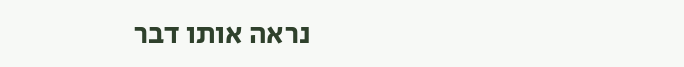נראה אותו דבר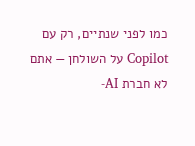כמו לפני שנתיים, רק עם Copilot על השולחן — אתם לא חברת AI-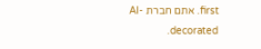first. אתם חברת AI-decorated.